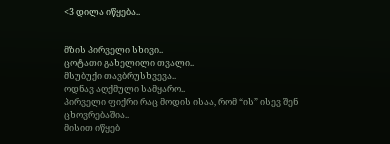<3 დილა იწყება..


მზის პირველი სხივი..
ცოტათი გახელილი თვალი..
მსუბუქი თავბრუსხვევა..
ოდნავ აღქმული სამყარო..
პირველი ფიქრი რაც მოდის ისაა, რომ “ის” ისევ შენ ცხოვრებაშია..
მისით იწყებ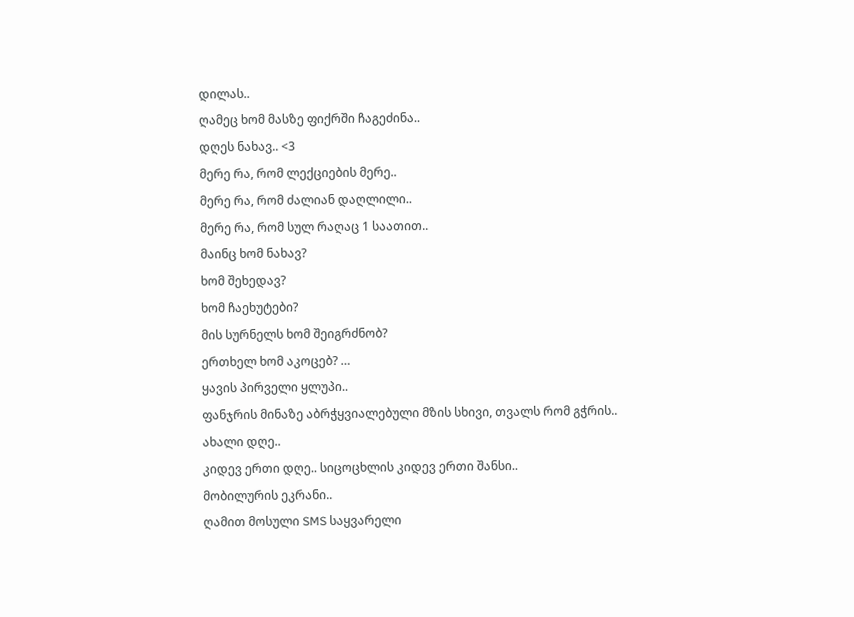დილას..
ღამეც ხომ მასზე ფიქრში ჩაგეძინა..
დღეს ნახავ.. <3
მერე რა, რომ ლექციების მერე..
მერე რა, რომ ძალიან დაღლილი..
მერე რა, რომ სულ რაღაც 1 საათით..
მაინც ხომ ნახავ?
ხომ შეხედავ?
ხომ ჩაეხუტები?
მის სურნელს ხომ შეიგრძნობ?
ერთხელ ხომ აკოცებ? …
ყავის პირველი ყლუპი..
ფანჯრის მინაზე აბრჭყვიალებული მზის სხივი, თვალს რომ გჭრის..
ახალი დღე..
კიდევ ერთი დღე.. სიცოცხლის კიდევ ერთი შანსი..
მობილურის ეკრანი..
ღამით მოსული SMS საყვარელი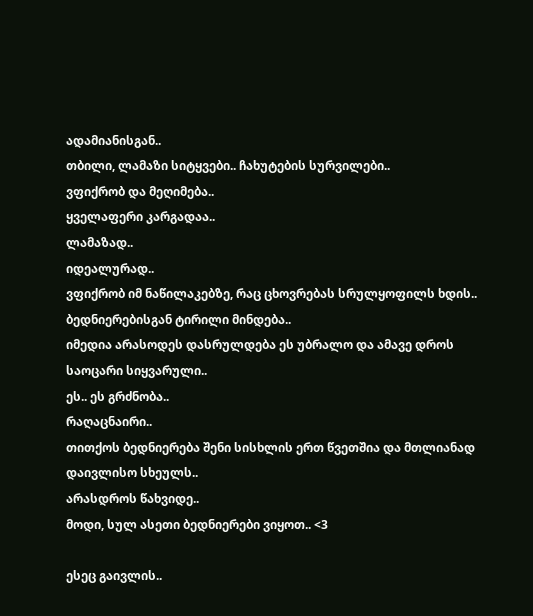ადამიანისგან..
თბილი, ლამაზი სიტყვები.. ჩახუტების სურვილები..
ვფიქრობ და მეღიმება..
ყველაფერი კარგადაა..
ლამაზად..
იდეალურად..
ვფიქრობ იმ ნაწილაკებზე, რაც ცხოვრებას სრულყოფილს ხდის..
ბედნიერებისგან ტირილი მინდება..
იმედია არასოდეს დასრულდება ეს უბრალო და ამავე დროს საოცარი სიყვარული..
ეს.. ეს გრძნობა..
რაღაცნაირი..
თითქოს ბედნიერება შენი სისხლის ერთ წვეთშია და მთლიანად დაივლისო სხეულს..
არასდროს წახვიდე..
მოდი, სულ ასეთი ბედნიერები ვიყოთ.. <3

ესეც გაივლის..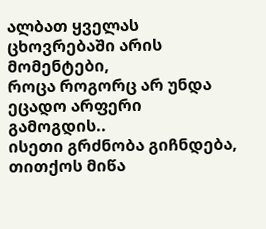ალბათ ყველას ცხოვრებაში არის მომენტები,
როცა როგორც არ უნდა ეცადო არფერი გამოგდის..
ისეთი გრძნობა გიჩნდება, თითქოს მიწა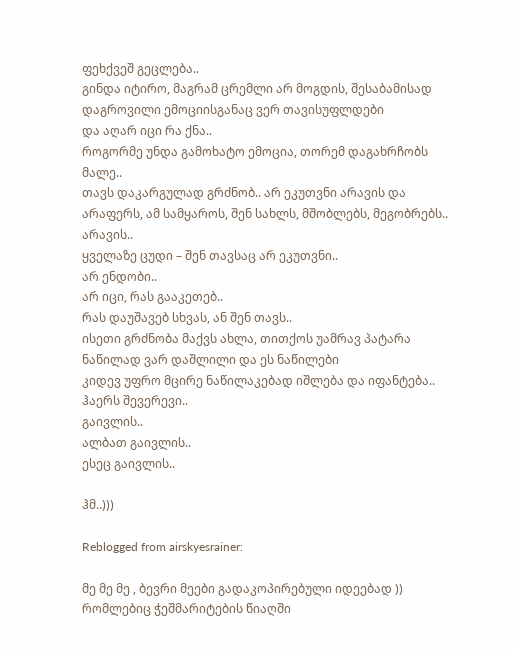ფეხქვეშ გეცლება..
გინდა იტირო, მაგრამ ცრემლი არ მოგდის, შესაბამისად დაგროვილი ემოციისგანაც ვერ თავისუფლდები
და აღარ იცი რა ქნა..
როგორმე უნდა გამოხატო ემოცია, თორემ დაგახრჩობს მალე..
თავს დაკარგულად გრძნობ.. არ ეკუთვნი არავის და არაფერს, ამ სამყაროს, შენ სახლს, მშობლებს, მეგობრებს.. არავის..
ყველაზე ცუდი – შენ თავსაც არ ეკუთვნი..
არ ენდობი..
არ იცი, რას გააკეთებ..
რას დაუშავებ სხვას, ან შენ თავს..
ისეთი გრძნობა მაქვს ახლა, თითქოს უამრავ პატარა ნაწილად ვარ დაშლილი და ეს ნაწილები
კიდევ უფრო მცირე ნაწილაკებად იშლება და იფანტება..
ჰაერს შევერევი..
გაივლის..
ალბათ გაივლის..
ესეც გაივლის..

ჰმ..)))

Reblogged from airskyesrainer:

მე მე მე , ბევრი მეები გადაკოპირებული იდეებად )) რომლებიც ჭეშმარიტების წიაღში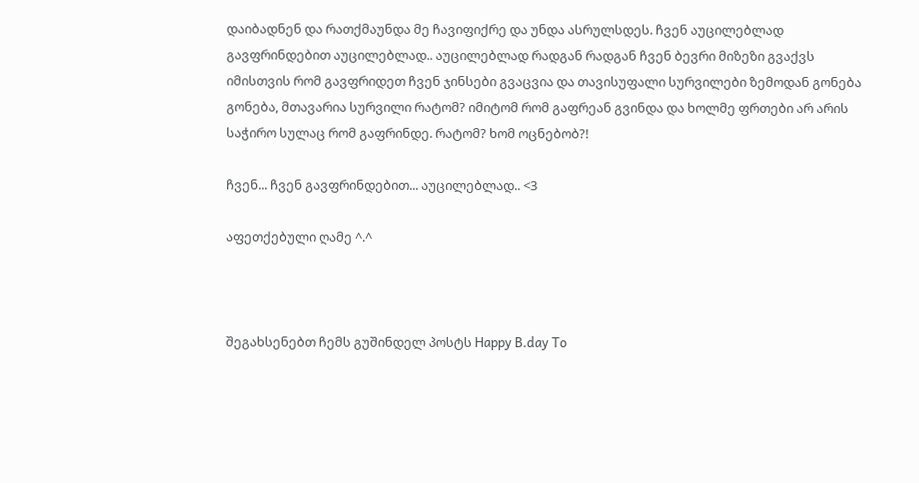დაიბადნენ და რათქმაუნდა მე ჩავიფიქრე და უნდა ასრულსდეს. ჩვენ აუცილებლად გავფრინდებით აუცილებლად.. აუცილებლად რადგან რადგან ჩვენ ბევრი მიზეზი გვაქვს იმისთვის რომ გავფრიდეთ ჩვენ ჯინსები გვაცვია და თავისუფალი სურვილები ზემოდან გონება გონება, მთავარია სურვილი რატომ? იმიტომ რომ გაფრეან გვინდა და ხოლმე ფრთები არ არის საჭირო სულაც რომ გაფრინდე. რატომ? ხომ ოცნებობ?!

ჩვენ... ჩვენ გავფრინდებით... აუცილებლად.. <3

აფეთქებული ღამე ^.^



შეგახსენებთ ჩემს გუშინდელ პოსტს Happy B.day To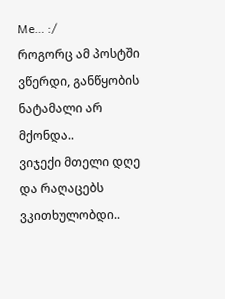Me… :/
როგორც ამ პოსტში ვწერდი, განწყობის ნატამალი არ მქონდა..
ვიჯექი მთელი დღე და რაღაცებს ვკითხულობდი..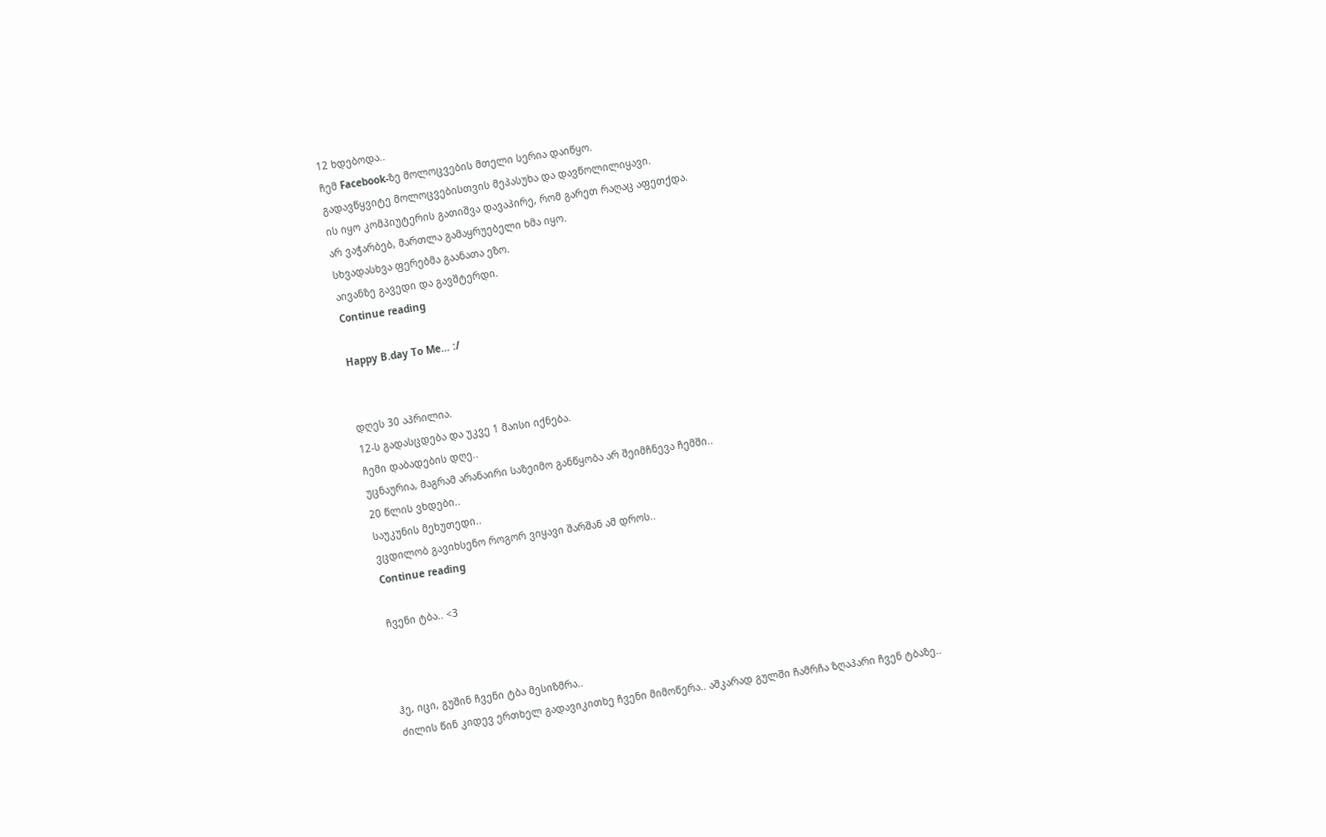12 ხდებოდა..
ჩემ Facebook-ზე მოლოცვების მთელი სერია დაიწყო.
გადავწყვიტე მოლოცვებისთვის მეპასუხა და დავწოლილიყავი.
ის იყო კომპიუტერის გათიშვა დავაპირე, რომ გარეთ რაღაც აფეთქდა.
არ ვაჭარბებ, მართლა გამაყრუებელი ხმა იყო.
სხვადასხვა ფერებმა გაანათა ეზო.
აივანზე გავედი და გავშტერდი.
Continue reading

Happy B.day To Me… :/


დღეს 30 აპრილია.
12-ს გადასცდება და უკვე 1 მაისი იქნება.
ჩემი დაბადების დღე..
უცნაურია, მაგრამ არანაირი საზეიმო განწყობა არ შეიმჩნევა ჩემში..
20 წლის ვხდები..
საუკუნის მეხუთედი..
ვცდილობ გავიხსენო როგორ ვიყავი შარშან ამ დროს..
Continue reading

ჩვენი ტბა.. <3



ჰე, იცი, გუშინ ჩვენი ტბა მესიზმრა..
ძილის წინ კიდევ ერთხელ გადავიკითხე ჩვენი მიმოწერა.. აშკარად გულში ჩამრჩა ზღაპარი ჩვენ ტბაზე..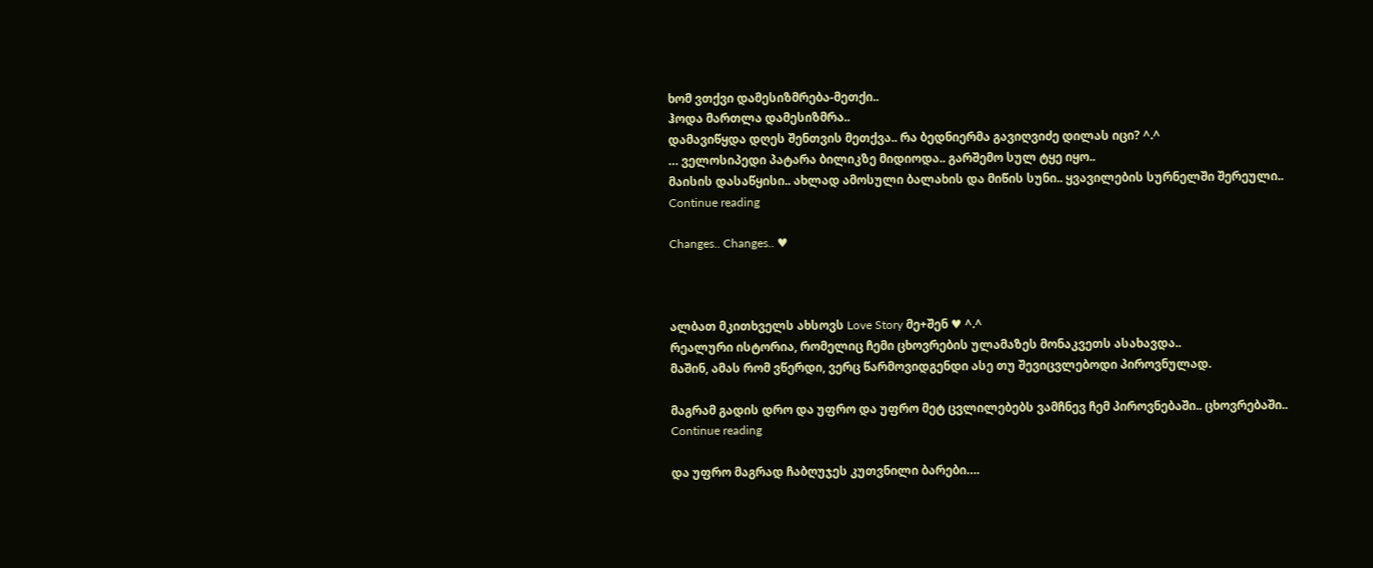ხომ ვთქვი დამესიზმრება-მეთქი..
ჰოდა მართლა დამესიზმრა..
დამავიწყდა დღეს შენთვის მეთქვა.. რა ბედნიერმა გავიღვიძე დილას იცი? ^.^
… ველოსიპედი პატარა ბილიკზე მიდიოდა.. გარშემო სულ ტყე იყო..
მაისის დასაწყისი.. ახლად ამოსული ბალახის და მიწის სუნი.. ყვავილების სურნელში შერეული..
Continue reading

Changes.. Changes.. ♥



ალბათ მკითხველს ახსოვს Love Story მე+შენ ♥ ^.^
რეალური ისტორია, რომელიც ჩემი ცხოვრების ულამაზეს მონაკვეთს ასახავდა..
მაშინ, ამას რომ ვწერდი, ვერც წარმოვიდგენდი ასე თუ შევიცვლებოდი პიროვნულად.

მაგრამ გადის დრო და უფრო და უფრო მეტ ცვლილებებს ვამჩნევ ჩემ პიროვნებაში.. ცხოვრებაში..
Continue reading

და უფრო მაგრად ჩაბღუჯეს კუთვნილი ბარები….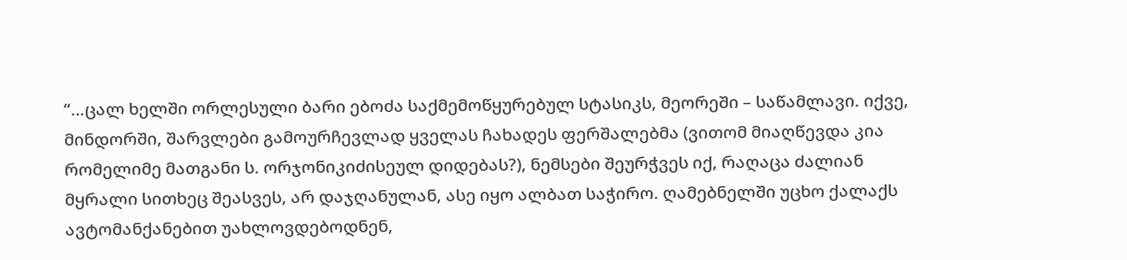“…ცალ ხელში ორლესული ბარი ებოძა საქმემოწყურებულ სტასიკს, მეორეში – საწამლავი. იქვე, მინდორში, შარვლები გამოურჩევლად ყველას ჩახადეს ფერშალებმა (ვითომ მიაღწევდა კია რომელიმე მათგანი ს. ორჯონიკიძისეულ დიდებას?), ნემსები შეურჭვეს იქ, რაღაცა ძალიან მყრალი სითხეც შეასვეს, არ დაჯღანულან, ასე იყო ალბათ საჭირო. ღამებნელში უცხო ქალაქს ავტომანქანებით უახლოვდებოდნენ,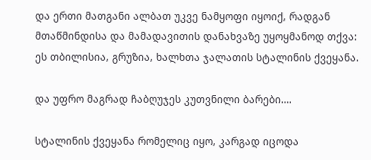და ერთი მათგანი ალბათ უკვე ნამყოფი იყოიქ, რადგან მთაწმინდისა და მამადავითის დანახვაზე უყოყმანოდ თქვა:
ეს თბილისია, გრუზია, ხალხთა ჯალათის სტალინის ქვეყანა.

და უფრო მაგრად ჩაბღუჯეს კუთვნილი ბარები….

სტალინის ქვეყანა რომელიც იყო, კარგად იცოდა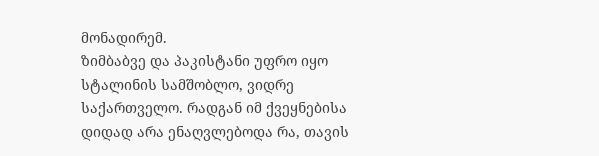მონადირემ.
ზიმბაბვე და პაკისტანი უფრო იყო სტალინის სამშობლო, ვიდრე საქართველო. რადგან იმ ქვეყნებისა დიდად არა ენაღვლებოდა რა, თავის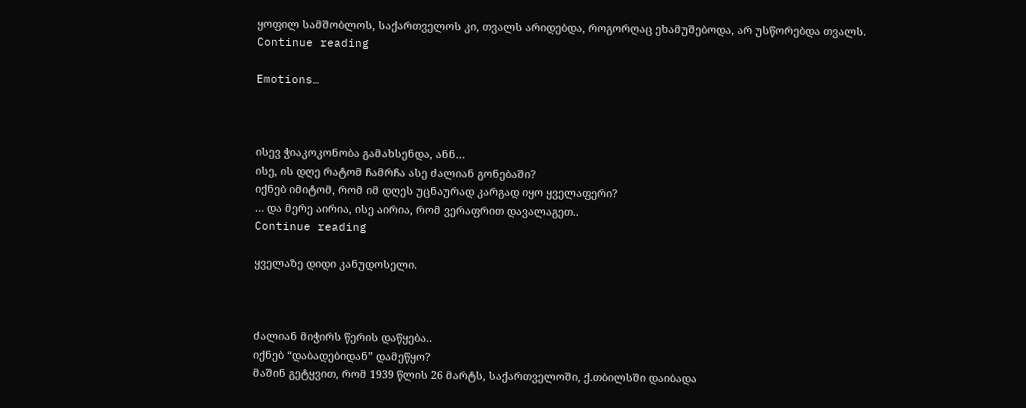ყოფილ სამშობლოს, საქართველოს კი, თვალს არიდებდა, როგორღაც ეხამუშებოდა, არ უსწორებდა თვალს.
Continue reading

Emotions…



ისევ ჭიაკოკონობა გამახსენდა, ანნ…
ისე, ის დღე რატომ ჩამრჩა ასე ძალიან გონებაში?
იქნებ იმიტომ, რომ იმ დღეს უცნაურად კარგად იყო ყველაფერი?
… და მერე აირია, ისე აირია, რომ ვერაფრით დავალაგეთ..
Continue reading

ყველაზე დიდი კანუდოსელი.



ძალიან მიჭირს წერის დაწყება..
იქნებ “დაბადებიდან” დამეწყო?
მაშინ გეტყვით, რომ 1939 წლის 26 მარტს, საქართველოში, ქ.თბილსში დაიბადა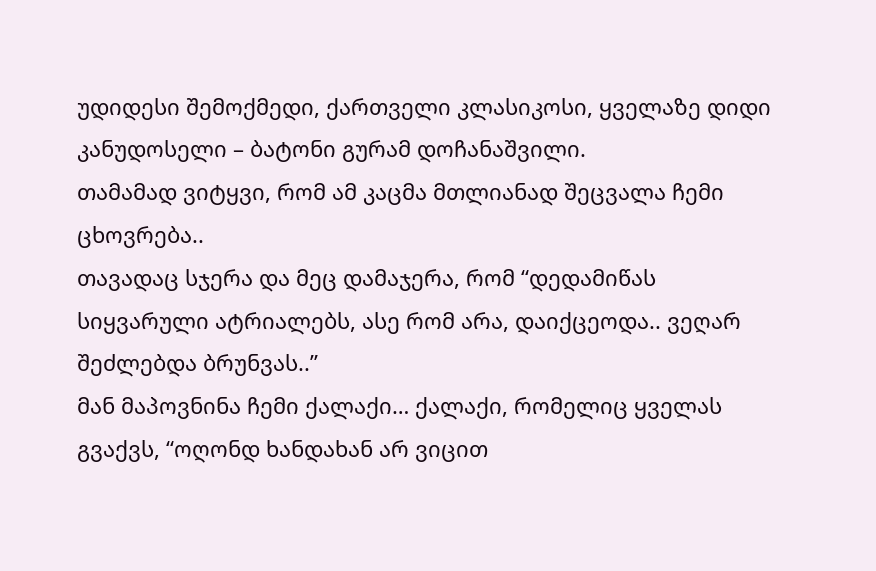უდიდესი შემოქმედი, ქართველი კლასიკოსი, ყველაზე დიდი კანუდოსელი – ბატონი გურამ დოჩანაშვილი.
თამამად ვიტყვი, რომ ამ კაცმა მთლიანად შეცვალა ჩემი ცხოვრება..
თავადაც სჯერა და მეც დამაჯერა, რომ “დედამიწას სიყვარული ატრიალებს, ასე რომ არა, დაიქცეოდა.. ვეღარ შეძლებდა ბრუნვას..”
მან მაპოვნინა ჩემი ქალაქი… ქალაქი, რომელიც ყველას გვაქვს, “ოღონდ ხანდახან არ ვიცით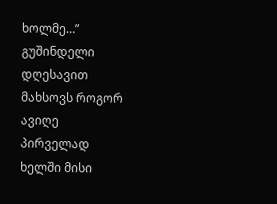ხოლმე…”
გუშინდელი დღესავით მახსოვს როგორ ავიღე პირველად ხელში მისი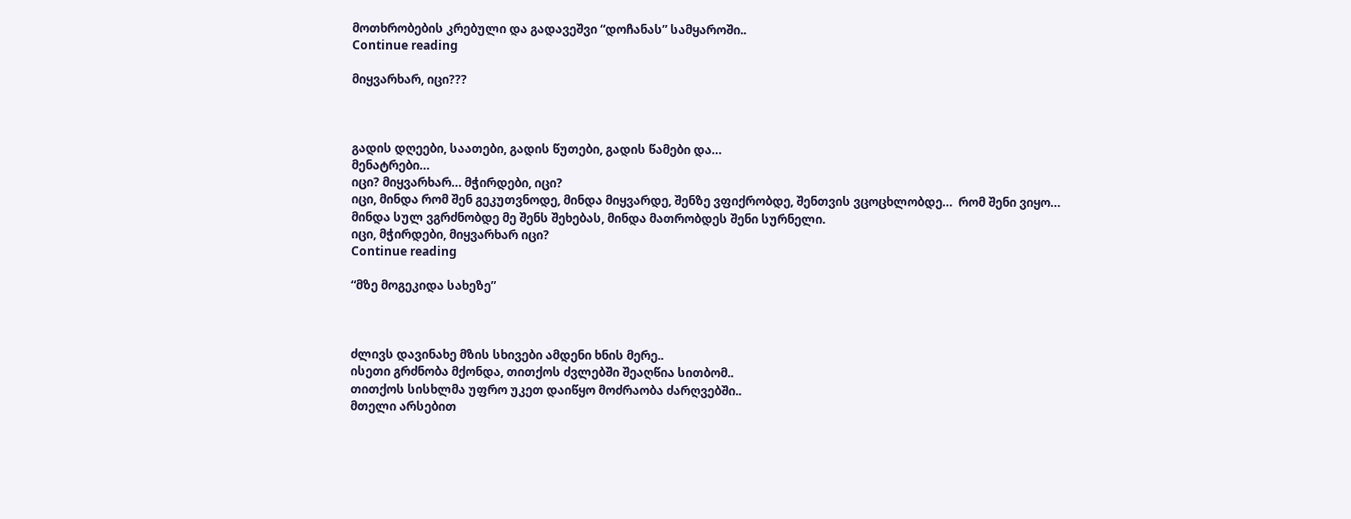მოთხრობების კრებული და გადავეშვი “დოჩანას” სამყაროში..
Continue reading

მიყვარხარ, იცი???



გადის დღეები, საათები, გადის წუთები, გადის წამები და…
მენატრები…
იცი? მიყვარხარ… მჭირდები, იცი?
იცი, მინდა რომ შენ გეკუთვნოდე, მინდა მიყვარდე, შენზე ვფიქრობდე, შენთვის ვცოცხლობდე…  რომ შენი ვიყო…
მინდა სულ ვგრძნობდე მე შენს შეხებას, მინდა მათრობდეს შენი სურნელი.
იცი, მჭირდები, მიყვარხარ იცი?
Continue reading

“მზე მოგეკიდა სახეზე”



ძლივს დავინახე მზის სხივები ამდენი ხნის მერე..
ისეთი გრძნობა მქონდა, თითქოს ძვლებში შეაღწია სითბომ..
თითქოს სისხლმა უფრო უკეთ დაიწყო მოძრაობა ძარღვებში..
მთელი არსებით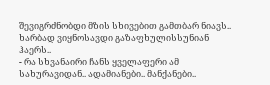შევიგრძნობდი მზის სხივებით გამთბარ ნიავს..
ხარბად ვიყნოსავდი გაზაფხულისსუნიან ჰაერს..
- რა სხვანაირი ჩანს ყველაფერი ამ სახურავიდან.. ადამიანები.. მანქანები..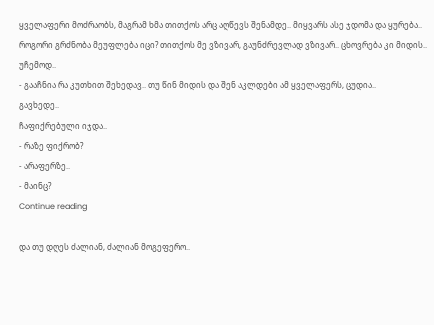ყველაფერი მოძრაობს, მაგრამ ხმა თითქოს არც აღწევს შენამდე.. მიყვარს ასე ჯდომა და ყურება..
როგორი გრძნობა მეუფლება იცი? თითქოს მე ვზივარ, გაუნძრევლად ვზივარ.. ცხოვრება კი მიდის.. უჩემოდ..
- გააჩნია რა კუთხით შეხედავ.. თუ წინ მიდის და შენ აკლდები ამ ყველაფერს, ცუდია..
გავხედე..
ჩაფიქრებული იჯდა..
- რაზე ფიქრობ?
- არაფერზე..
- მაინც?
Continue reading

და თუ დღეს ძალიან, ძალიან მოგეფერო..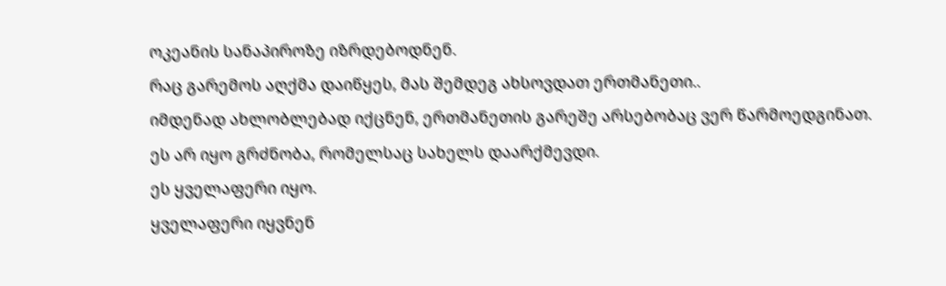ოკეანის სანაპიროზე იზრდებოდნენ.
რაც გარემოს აღქმა დაიწყეს, მას შემდეგ ახსოვდათ ერთმანეთი..
იმდენად ახლობლებად იქცნენ, ერთმანეთის გარეშე არსებობაც ვერ წარმოედგინათ.
ეს არ იყო გრძნობა, რომელსაც სახელს დაარქმევდი.
ეს ყველაფერი იყო.
ყველაფერი იყვნენ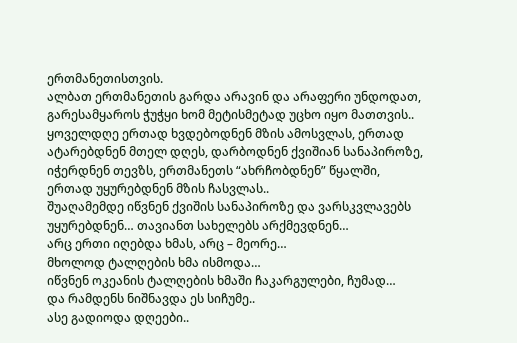ერთმანეთისთვის.
ალბათ ერთმანეთის გარდა არავინ და არაფერი უნდოდათ, გარესამყაროს ჭუჭყი ხომ მეტისმეტად უცხო იყო მათთვის..
ყოველდღე ერთად ხვდებოდნენ მზის ამოსვლას, ერთად ატარებდნენ მთელ დღეს, დარბოდნენ ქვიშიან სანაპიროზე, იჭერდნენ თევზს, ერთმანეთს “ახრჩობდნენ” წყალში,
ერთად უყურებდნენ მზის ჩასვლას..
შუაღამემდე იწვნენ ქვიშის სანაპიროზე და ვარსკვლავებს უყურებდნენ… თავიანთ სახელებს არქმევდნენ…
არც ერთი იღებდა ხმას, არც – მეორე…
მხოლოდ ტალღების ხმა ისმოდა…
იწვნენ ოკეანის ტალღების ხმაში ჩაკარგულები, ჩუმად…
და რამდენს ნიშნავდა ეს სიჩუმე..
ასე გადიოდა დღეები..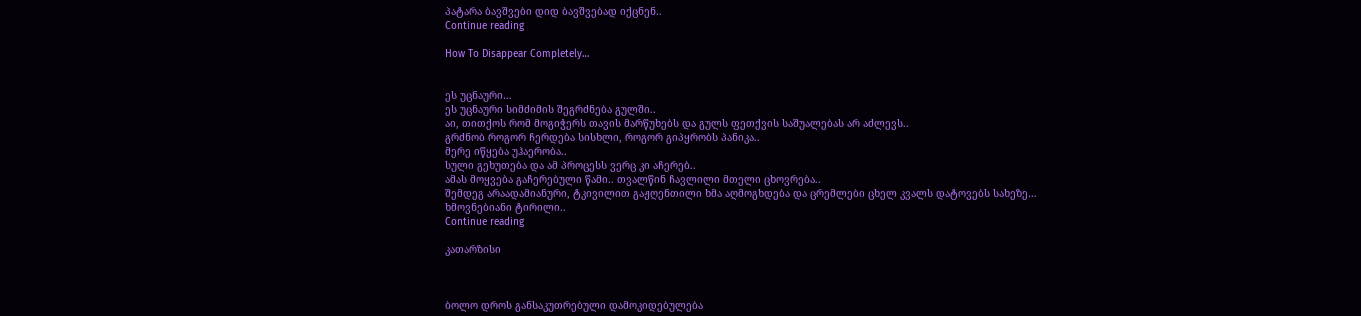პატარა ბავშვები დიდ ბავშვებად იქცნენ..
Continue reading

How To Disappear Completely…


ეს უცნაური…
ეს უცნაური სიმძიმის შეგრძნება გულში..
აი, თითქოს რომ მოგიჭერს თავის მარწუხებს და გულს ფეთქვის საშუალებას არ აძლევს..
გრძნობ როგორ ჩერდება სისხლი, როგორ გიპყრობს პანიკა..
მერე იწყება უჰაერობა..
სული გეხუთება და ამ პროცესს ვერც კი აჩერებ..
ამას მოყვება გაჩერებული წამი.. თვალწინ ჩავლილი მთელი ცხოვრება..
შემდეგ არაადამიანური, ტკივილით გაჟღენთილი ხმა აღმოგხდება და ცრემლები ცხელ კვალს დატოვებს სახეზე…
ხმოვნებიანი ტირილი..
Continue reading

კათარზისი



ბოლო დროს განსაკუთრებული დამოკიდებულება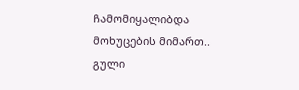ჩამომიყალიბდა მოხუცების მიმართ..
გული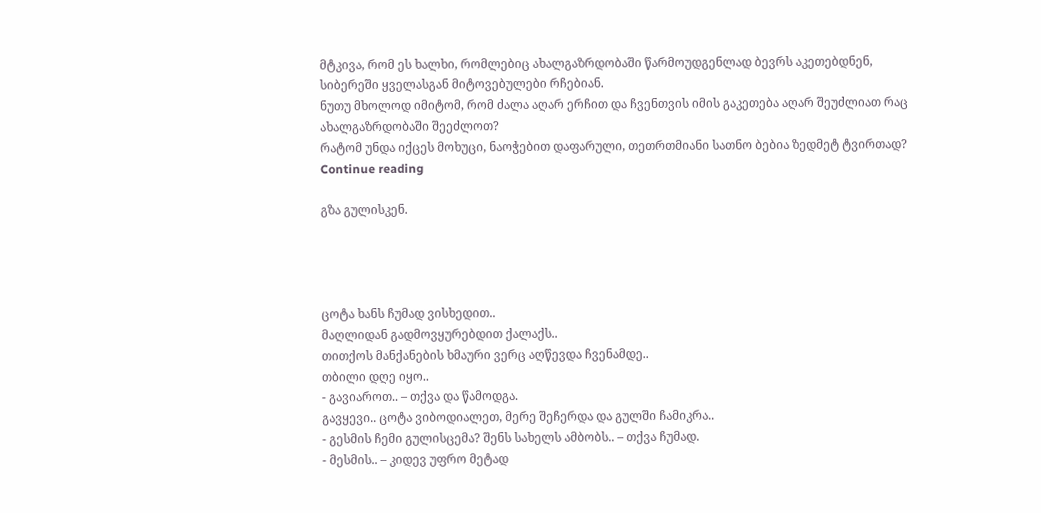მტკივა, რომ ეს ხალხი, რომლებიც ახალგაზრდობაში წარმოუდგენლად ბევრს აკეთებდნენ,
სიბერეში ყველასგან მიტოვებულები რჩებიან.
ნუთუ მხოლოდ იმიტომ, რომ ძალა აღარ ერჩით და ჩვენთვის იმის გაკეთება აღარ შეუძლიათ რაც
ახალგაზრდობაში შეეძლოთ?
რატომ უნდა იქცეს მოხუცი, ნაოჭებით დაფარული, თეთრთმიანი სათნო ბებია ზედმეტ ტვირთად?
Continue reading

გზა გულისკენ.




ცოტა ხანს ჩუმად ვისხედით..
მაღლიდან გადმოვყურებდით ქალაქს..
თითქოს მანქანების ხმაური ვერც აღწევდა ჩვენამდე..
თბილი დღე იყო..
- გავიაროთ.. – თქვა და წამოდგა.
გავყევი.. ცოტა ვიბოდიალეთ, მერე შეჩერდა და გულში ჩამიკრა..
- გესმის ჩემი გულისცემა? შენს სახელს ამბობს.. – თქვა ჩუმად.
- მესმის.. – კიდევ უფრო მეტად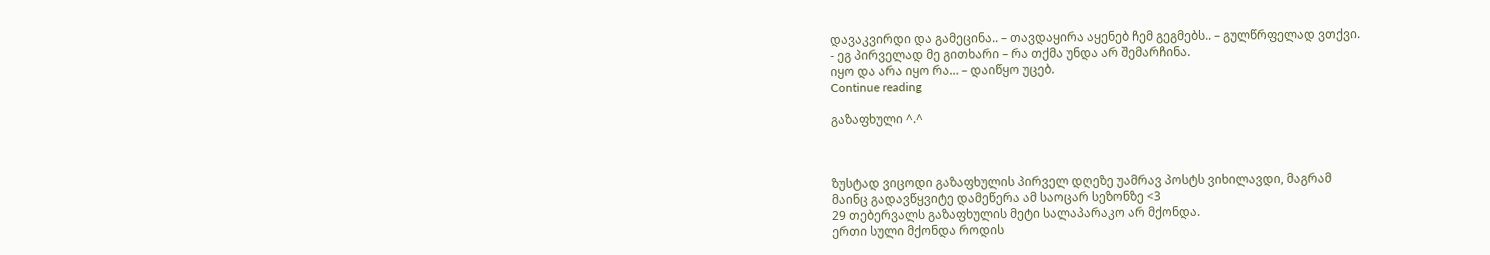დავაკვირდი და გამეცინა.. – თავდაყირა აყენებ ჩემ გეგმებს.. – გულწრფელად ვთქვი.
- ეგ პირველად მე გითხარი – რა თქმა უნდა არ შემარჩინა.
იყო და არა იყო რა… – დაიწყო უცებ.
Continue reading

გაზაფხული ^.^



ზუსტად ვიცოდი გაზაფხულის პირველ დღეზე უამრავ პოსტს ვიხილავდი, მაგრამ
მაინც გადავწყვიტე დამეწერა ამ საოცარ სეზონზე <3
29 თებერვალს გაზაფხულის მეტი სალაპარაკო არ მქონდა.
ერთი სული მქონდა როდის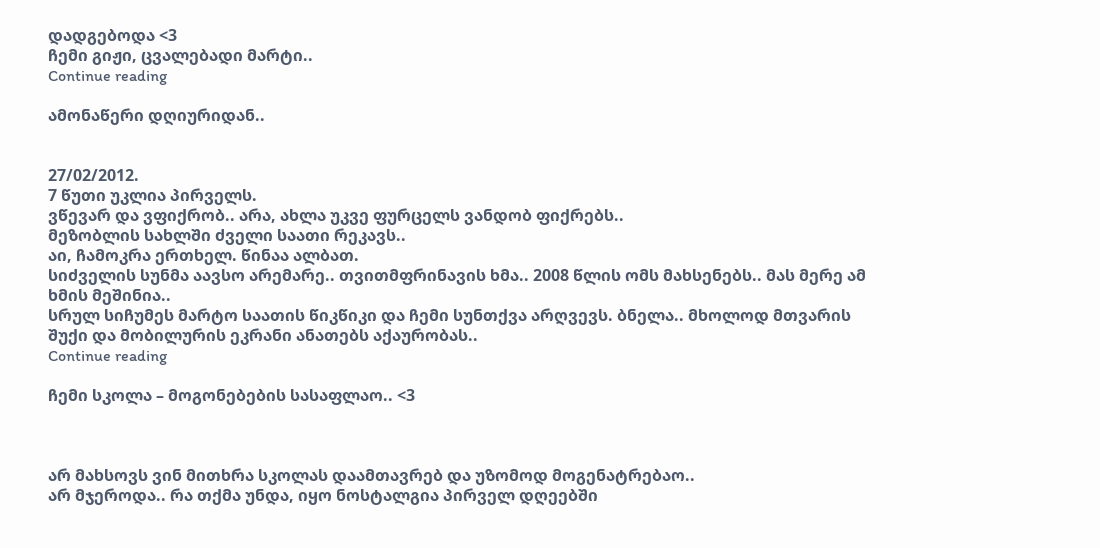დადგებოდა <3
ჩემი გიჟი, ცვალებადი მარტი..
Continue reading

ამონაწერი დღიურიდან..


27/02/2012.
7 წუთი უკლია პირველს.
ვწევარ და ვფიქრობ.. არა, ახლა უკვე ფურცელს ვანდობ ფიქრებს..
მეზობლის სახლში ძველი საათი რეკავს..
აი, ჩამოკრა ერთხელ. წინაა ალბათ.
სიძველის სუნმა აავსო არემარე.. თვითმფრინავის ხმა.. 2008 წლის ომს მახსენებს.. მას მერე ამ ხმის მეშინია..
სრულ სიჩუმეს მარტო საათის წიკწიკი და ჩემი სუნთქვა არღვევს. ბნელა.. მხოლოდ მთვარის შუქი და მობილურის ეკრანი ანათებს აქაურობას..
Continue reading

ჩემი სკოლა – მოგონებების სასაფლაო.. <3



არ მახსოვს ვინ მითხრა სკოლას დაამთავრებ და უზომოდ მოგენატრებაო..
არ მჯეროდა.. რა თქმა უნდა, იყო ნოსტალგია პირველ დღეებში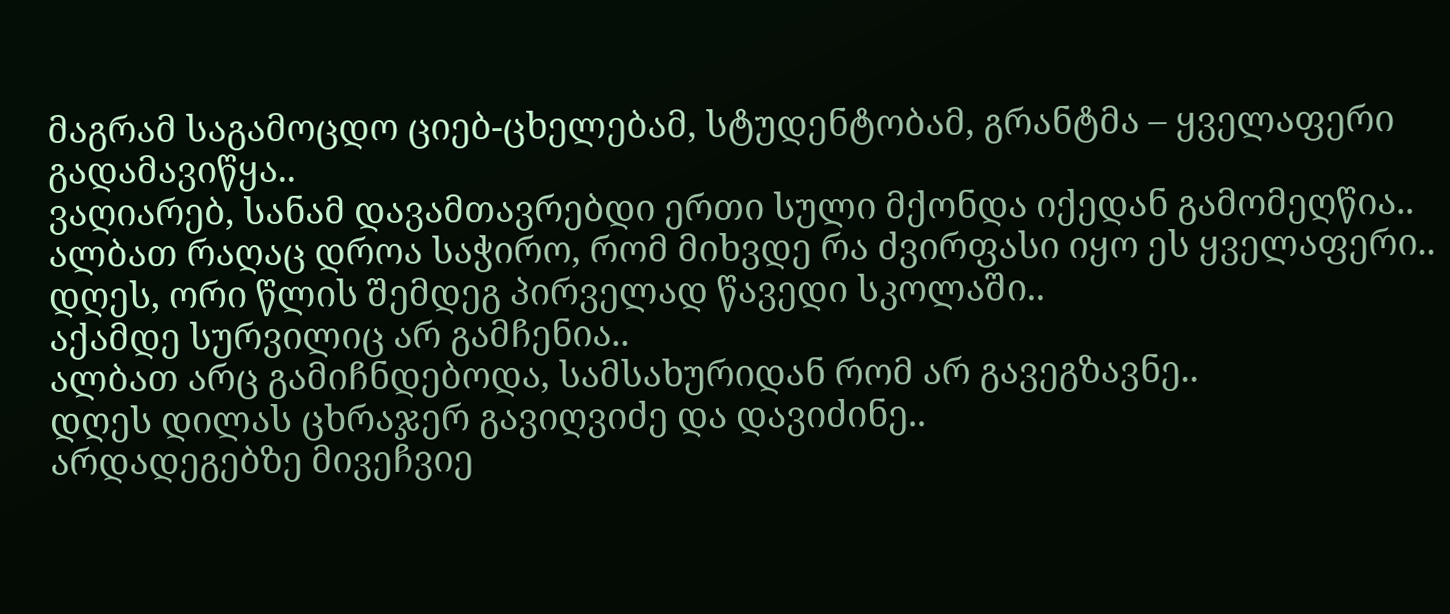მაგრამ საგამოცდო ციებ-ცხელებამ, სტუდენტობამ, გრანტმა – ყველაფერი გადამავიწყა..
ვაღიარებ, სანამ დავამთავრებდი ერთი სული მქონდა იქედან გამომეღწია..
ალბათ რაღაც დროა საჭირო, რომ მიხვდე რა ძვირფასი იყო ეს ყველაფერი..
დღეს, ორი წლის შემდეგ პირველად წავედი სკოლაში..
აქამდე სურვილიც არ გამჩენია..
ალბათ არც გამიჩნდებოდა, სამსახურიდან რომ არ გავეგზავნე..
დღეს დილას ცხრაჯერ გავიღვიძე და დავიძინე..
არდადეგებზე მივეჩვიე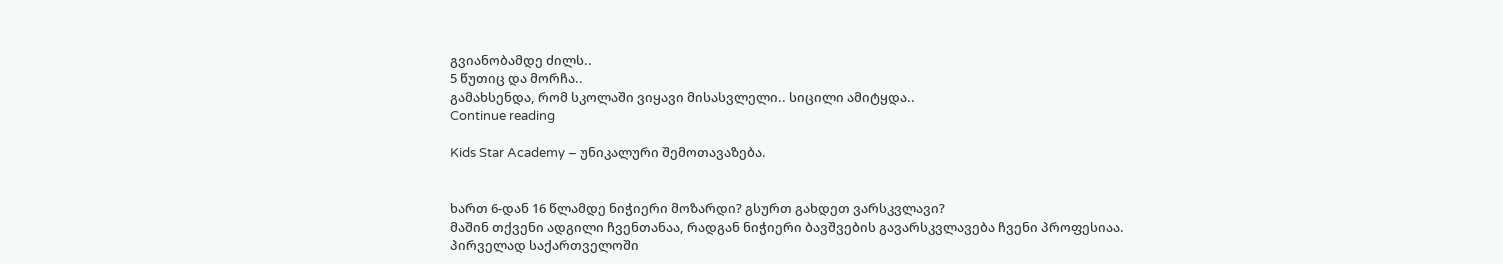გვიანობამდე ძილს..
5 წუთიც და მორჩა..
გამახსენდა, რომ სკოლაში ვიყავი მისასვლელი.. სიცილი ამიტყდა..
Continue reading

Kids Star Academy – უნიკალური შემოთავაზება.


ხართ 6-დან 16 წლამდე ნიჭიერი მოზარდი? გსურთ გახდეთ ვარსკვლავი?
მაშინ თქვენი ადგილი ჩვენთანაა, რადგან ნიჭიერი ბავშვების გავარსკვლავება ჩვენი პროფესიაა.
პირველად საქართველოში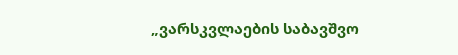„ვარსკვლაების საბავშვო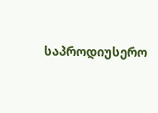საპროდიუსერო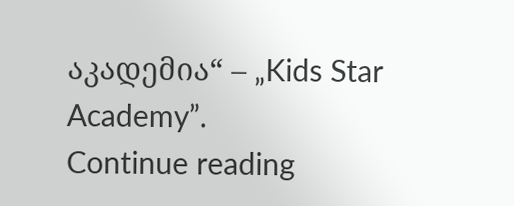აკადემია“ – „Kids Star Academy”.
Continue reading